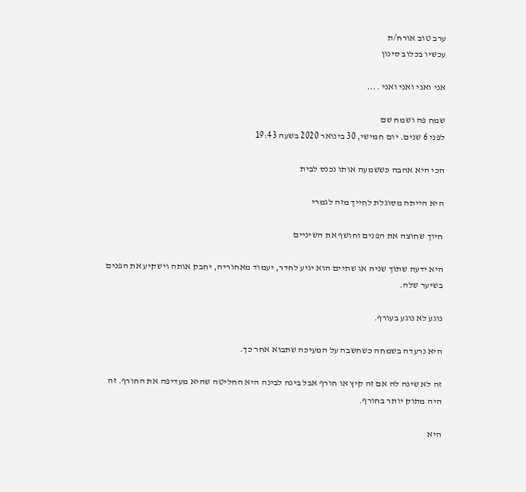ערב טוב אורח/ת
עכשיו בכלוב סינון

אני ואני ואני ואני ....

שמח פה ושמח שם
לפני 6 שנים. יום חמישי, 30 בינואר 2020 בשעה 19:43

הכי היא אהבה כששמעה אותו נכנס לבית

היא הייתה מסוגלת לחייך מזה לגמרי

חיוך שחוצה את הפנים וחושף את השיניים

היא ידעה שתוך שניה או שתיים הוא יגיע לחדר, יעמוד מאחוריה, יחבק אותה וישקיע את הפנים בשיער שלה.

נוגע לא נוגע בעורף.

היא נרעדה בשמחה כשחשבה על המעיכה שתבוא אחר כך.

זה לא שינה לה אם זה קיץ או חורף אבל בינה לבינה היא החליטה שהיא מעדיפה את החורף. זה היה מתוק יותר בחורף.

היא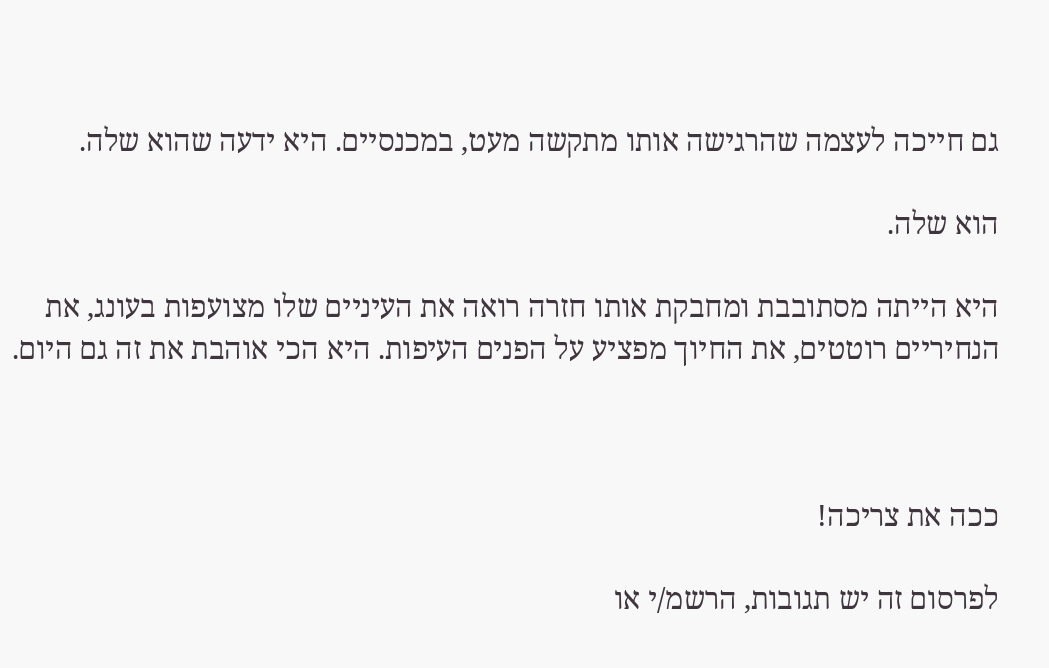גם חייכה לעצמה שהרגישה אותו מתקשה מעט, במכנסיים. היא ידעה שהוא שלה.

הוא שלה.

היא הייתה מסתובבת ומחבקת אותו חזרה רואה את העיניים שלו מצועפות בעונג, את הנחיריים רוטטים, את החיוך מפציע על הפנים העיפות. היא הכי אוהבת את זה גם היום.



ככה את צריכה!

לפרסום זה יש תגובות, הרשמ/י או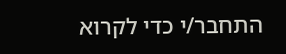התחבר/י כדי לקרוא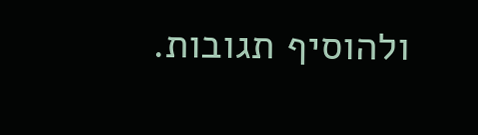ולהוסיף תגובות.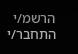הרשמ/י התחבר/י